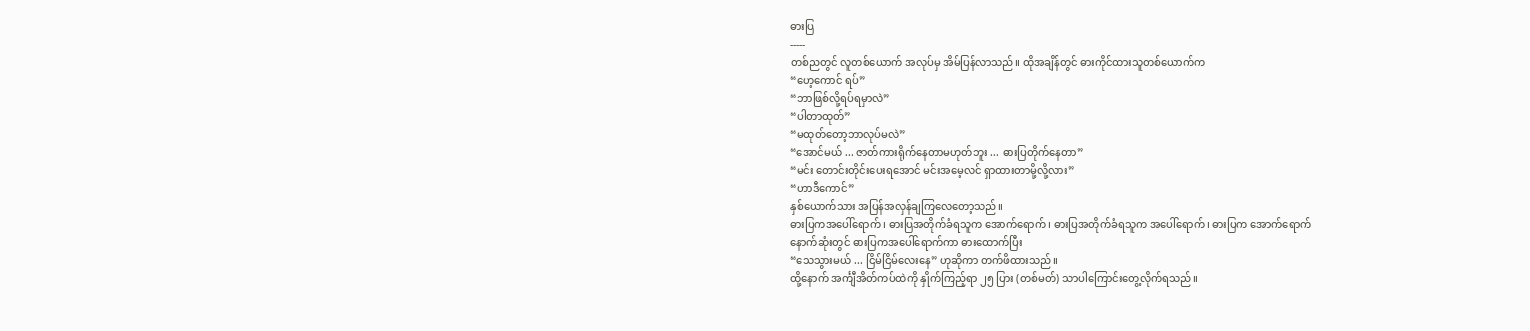ဓားပြ
-----
တစ်ညတွင် လူတစ်ယောက် အလုပ်မှ အိမ်ပြန်လာသည်။ ထိုအချိန်တွင် ဓားကိုင်ထားသူတစ်ယောက်က
“ဟေ့ကောင် ရပ်”
“ဘာဖြစ်လို့ရပ်ရမှာလဲ”
“ပါတာထုတ်”
“မထုတ်တော့ဘာလုပ်မလဲ”
“အောင်မယ် ... ဇာတ်ကားရိုက်နေတာမဟုတ်ဘူး ... ဓားပြတိုက်နေတာ”
“မင်း တောင်းတိုင်းပေးရအောင် မင်းအမေ့လင် ရှာထားတာမို့လို့လား”
“ဟာဒီကောင်”
နှစ်ယောက်သား အပြန်အလှန်ချကြလေတော့သည်။
ဓားပြကအပေါ်ရောက်၊ ဓားပြအတိုက်ခံရသူက အောက်ရောက်၊ ဓားပြအတိုက်ခံရသူက အပေါ်ရောက်၊ ဓားပြက အောက်ရောက်
နောက်ဆုံးတွင် ဓားပြကအပေါ်ရောက်ကာ ဓားထောက်ပြီး
“သေသွားမယ် ... ငြိမ်ငြိမ်လေးနေ” ဟုဆိုကာ တက်ဖိထားသည်။
ထို့နောက် အင်္ကျီအိတ်ကပ်ထဲကို နှိုက်ကြည့်ရာ ၂၅ ပြား (တစ်မတ်) သာပါကြောင်းတွေ့လိုက်ရသည်။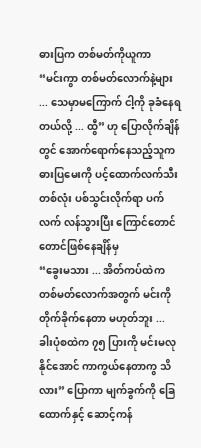ဓားပြက တစ်မတ်ကိုယူကာ
“မင်းကွာ တစ်မတ်လောက်နဲ့များ ... သေမှာမကြောက် ငါ့ကို ခုခံနေရတယ်လို့ ... ထွီ” ဟု ပြောလိုက်ချိန်တွင် အောက်ရောက်နေသည့်သူက ဓားပြမေးကို ပင့်ထောက်လက်သီးတစ်လုံး ပစ်သွင်းလိုက်ရာ ပက်လက် လန်သွားပြီး ကြောင်တောင်တောင်ဖြစ်နေချိန်မှ
“ခွေးမသား ... အိတ်ကပ်ထဲက တစ်မတ်လောက်အတွက် မင်းကို တိုက်ခိုက်နေတာ မဟုတ်ဘူး ... ခါးပုံစထဲက ၇၅ ပြားကို မင်းမလုနိုင်အောင် ကာကွယ်နေတာကွ သိလား” ပြောကာ မျက်ခွက်ကို ခြေထောက်နှင့် ဆောင့်ကန်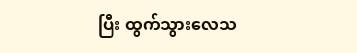ပြီး ထွက်သွားလေသ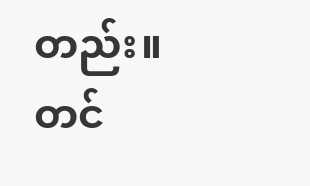တည်း။
တင်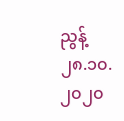ညွန့်
၂၈.၁၀.၂၀၂၀